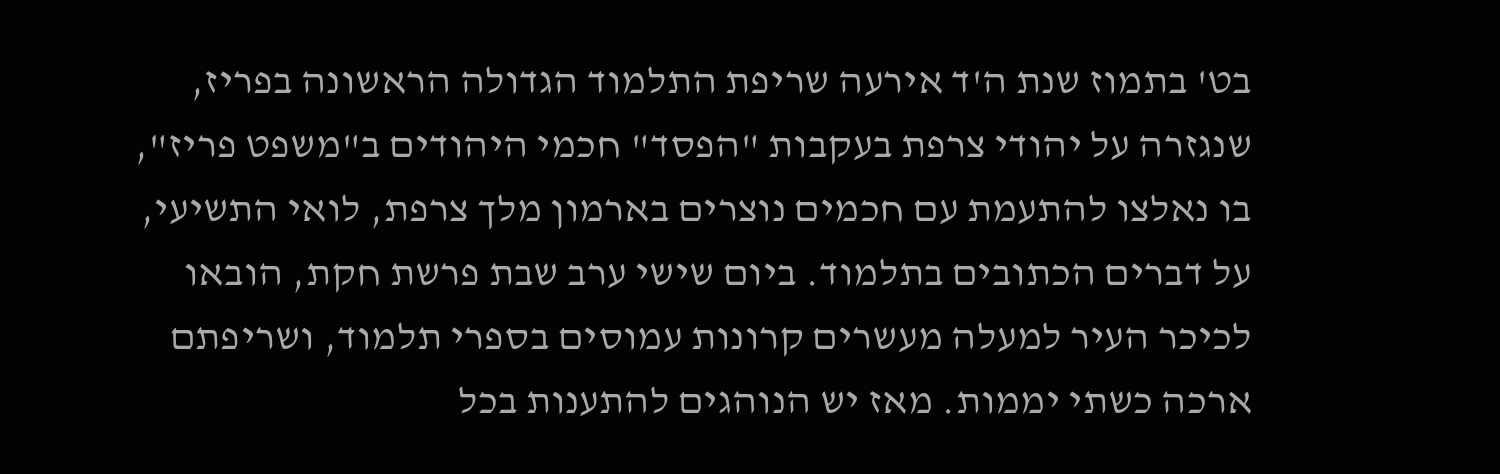בט' בתמוז שנת ה'ד אירעה שריפת התלמוד הגדולה הראשונה בפריז, שנגזרה על יהודי צרפת בעקבות "הפסד" חכמי היהודים ב"משפט פריז", בו נאלצו להתעמת עם חכמים נוצרים בארמון מלך צרפת, לואי התשיעי, על דברים הכתובים בתלמוד. ביום שישי ערב שבת פרשת חקת, הובאו לכיכר העיר למעלה מעשרים קרונות עמוסים בספרי תלמוד, ושריפתם ארכה כשתי יממות. מאז יש הנוהגים להתענות בכל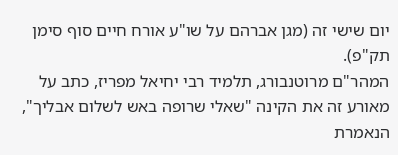יום שישי זה (מגן אברהם על שו"ע אורח חיים סוף סימן תק"פ).
המהר"ם מרוטנבורג, תלמיד רבי יחיאל מפריז, כתב על מאורע זה את הקינה "שאלי שרופה באש לשלום אבליך", הנאמרת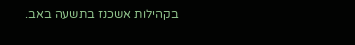בקהילות אשכנז בתשעה באב.